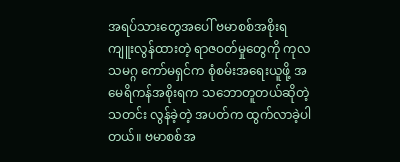အရပ်သားတွေအပေါ် ဗမာစစ်အစိုးရ ကျူးလွန်ထားတဲ့ ရာဇဝတ်မှုတွေကို ကုလသမဂ္ဂ ကော်မရှင်က စုံစမ်းအရေးယူဖို့ အမေရိကန်အစိုးရက သဘောတူတယ်ဆိုတဲ့သတင်း လွန်ခဲ့တဲ့ အပတ်က ထွက်လာခဲ့ပါတယ်။ ဗမာစစ်အ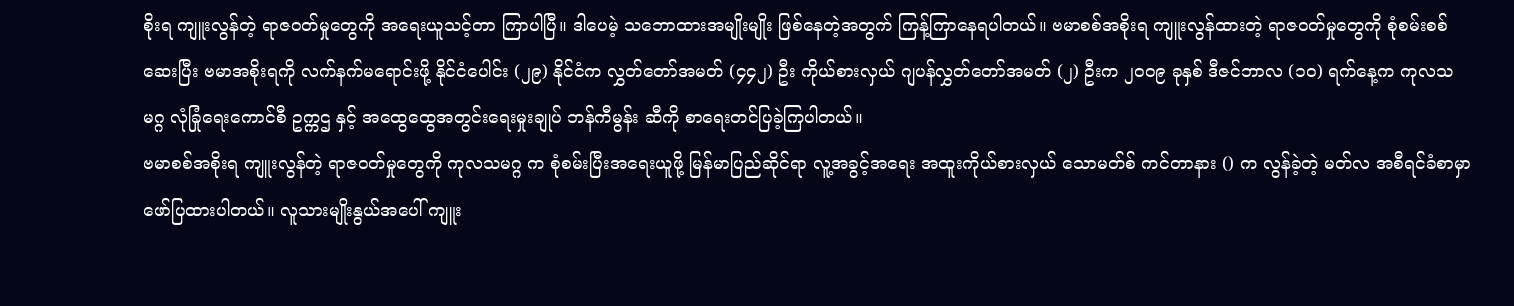စိုးရ ကျူးလွန်တဲ့ ရာဇဝတ်မှုတွေကို အရေးယူသင့်တာ ကြာပါပြီ။ ဒါပေမဲ့ သဘောထားအမျိုးမျိုး ဖြစ်နေတဲ့အတွက် ကြန့်ကြာနေရပါတယ်။ ဗမာစစ်အစိုးရ ကျူးလွန်ထားတဲ့ ရာဇဝတ်မှုတွေကို စုံစမ်းစစ်ဆေးပြီး ဗမာအစိုးရကို လက်နက်မရောင်းဖို့ နိုင်ငံပေါင်း (၂၉) နိုင်ငံက လွှတ်တော်အမတ် (၄၄၂) ဦး ကိုယ်စားလှယ် ဂျပန်လွှတ်တော်အမတ် (၂) ဦးက ၂၀၀၉ ခုနှစ် ဒီဇင်ဘာလ (၁၀) ရက်နေ့က ကုလသမဂ္ဂ လုံခြုံရေးကောင်စီ ဥက္ကဌ နှင့် အထွေထွေအတွင်းရေးမှုးချုပ် ဘန်ကီမွန်း ဆီကို စာရေးတင်ပြခဲ့ကြပါတယ်။
ဗမာစစ်အစိုးရ ကျူးလွန်တဲ့ ရာဇဝတ်မှုတွေကို ကုလသမဂ္ဂ က စုံစမ်းပြီးအရေးယူဖို့ မြန်မာပြည်ဆိုင်ရာ လူ့အခွင့်အရေး အထူးကိုယ်စားလှယ် သောမတ်စ် ကင်တာနား () က လွန်ခဲ့တဲ့ မတ်လ အစီရင်ခံစာမှာ ဖော်ပြထားပါတယ်။ လူသားမျိုးနွယ်အပေါ် ကျူး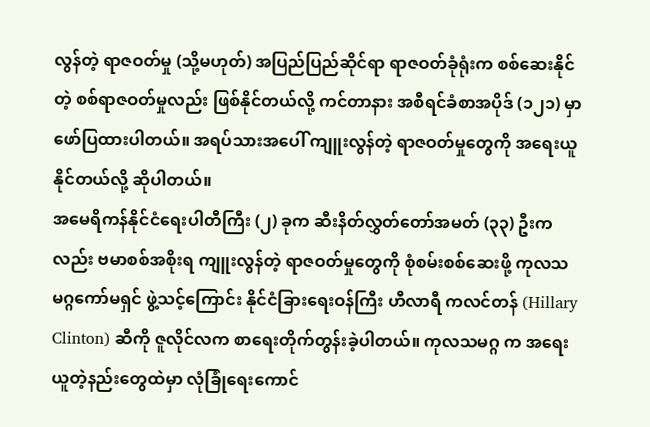လွန်တဲ့ ရာဇဝတ်မှု (သို့မဟုတ်) အပြည်ပြည်ဆိုင်ရာ ရာဇဝတ်ခုံရုံးက စစ်ဆေးနိုင်တဲ့ စစ်ရာဇဝတ်မှုလည်း ဖြစ်နိုင်တယ်လို့ ကင်တာနား အစီရင်ခံစာအပိုဒ် (၁၂၁) မှာ ဖော်ပြထားပါတယ်။ အရပ်သားအပေါ် ကျူးလွန်တဲ့ ရာဇဝတ်မှုတွေကို အရေးယူနိုင်တယ်လို့ ဆိုပါတယ်။
အမေရိကန်နိုင်ငံရေးပါတီကြီး (၂) ခုက ဆီးနိတ်လွှတ်တော်အမတ် (၃၃) ဦးကလည်း ဗမာစစ်အစိုးရ ကျူးလွန်တဲ့ ရာဇဝတ်မှုတွေကို စုံစမ်းစစ်ဆေးဖို့ ကုလသမဂ္ဂကော်မရှင် ဖွဲ့သင့်ကြောင်း နိုင်ငံခြားရေးဝန်ကြီး ဟီလာရီ ကလင်တန် (Hillary Clinton) ဆီကို ဇူလိုင်လက စာရေးတိုက်တွန်းခဲ့ပါတယ်။ ကုလသမဂ္ဂ က အရေးယူတဲ့နည်းတွေထဲမှာ လုံခြုံရေးကောင်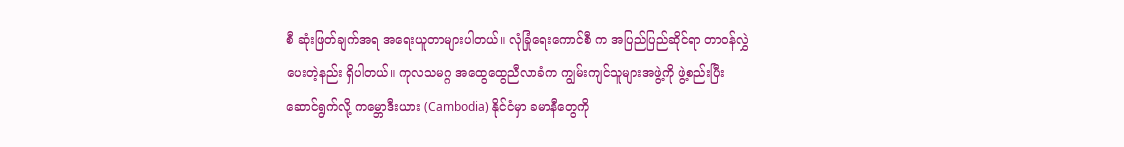စီ ဆုံးဖြတ်ချက်အရ အရေးယူတာများပါတယ်။ လုံခြုံရေးကောင်စီ က အပြည်ပြည်ဆိုင်ရာ တာဝန်လွှဲပေးတဲ့နည်း ရှိပါတယ်။ ကုလသမဂ္ဂ အထွေထွေညီလာခံက ကျွမ်းကျင်သူများအဖွဲ့ကို ဖွဲ့စည်းပြီး ဆောင်ရွက်လို့ ကမ္ဘောဒီးယား (Cambodia) နိုင်ငံမှာ ခမာနီတွေကို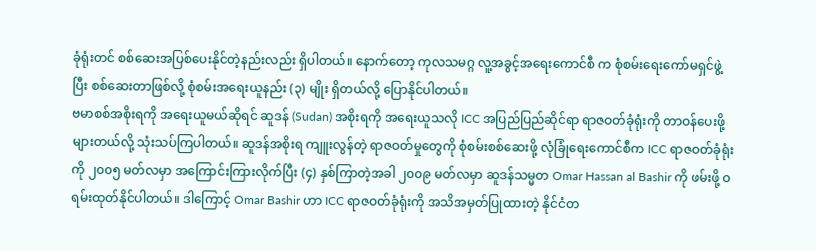ခုံရုံးတင် စစ်ဆေးအပြစ်ပေးနိုင်တဲ့နည်းလည်း ရှိပါတယ်။ နောက်တော့ ကုလသမဂ္ဂ လူ့အခွင့်အရေးကောင်စီ က စုံစမ်းရေးကော်မရှင်ဖွဲ့ပြီး စစ်ဆေးတာဖြစ်လို့ စုံစမ်းအရေးယူနည်း (၃) မျိုး ရှိတယ်လို့ ပြောနိုင်ပါတယ်။
ဗမာစစ်အစိုးရကို အရေးယူမယ်ဆိုရင် ဆူဒန် (Sudan) အစိုးရကို အရေးယူသလို ICC အပြည်ပြည်ဆိုင်ရာ ရာဇဝတ်ခုံရုံးကို တာဝန်ပေးဖို့ များတယ်လို့ သုံးသပ်ကြပါတယ်။ ဆူဒန်အစိုးရ ကျူးလွန်တဲ့ ရာဇဝတ်မှုတွေကို စုံစမ်းစစ်ဆေးဖို့ လုံခြုံရေးကောင်စီက ICC ရာဇဝတ်ခုံရုံးကို ၂၀၀၅ မတ်လမှာ အကြောင်းကြားလိုက်ပြီး (၄) နှစ်ကြာတဲ့အခါ ၂၀၀၉ မတ်လမှာ ဆူဒန်သမ္မတ Omar Hassan al Bashir ကို ဖမ်းဖို့ ဝရမ်းထုတ်နိုင်ပါတယ်။ ဒါကြောင့် Omar Bashir ဟာ ICC ရာဇဝတ်ခုံရုံးကို အသိအမှတ်ပြုထားတဲ့ နိုင်ငံတ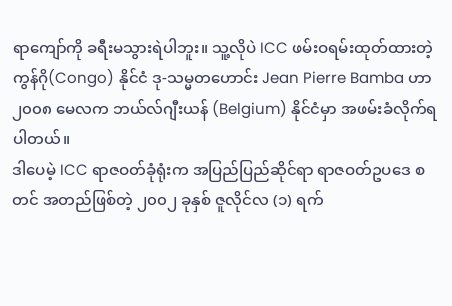ရာကျော်ကို ခရီးမသွားရဲပါဘူး။ သူ့လိုပဲ ICC ဖမ်းဝရမ်းထုတ်ထားတဲ့ ကွန်ဂို(Congo) နိုင်ငံ ဒု-သမ္မတဟောင်း Jean Pierre Bamba ဟာ ၂၀၀၈ မေလက ဘယ်လ်ဂျီးယန် (Belgium) နိုင်ငံမှာ အဖမ်းခံလိုက်ရပါတယ်။
ဒါပေမဲ့ ICC ရာဇဝတ်ခုံရုံးက အပြည်ပြည်ဆိုင်ရာ ရာဇဝတ်ဥပဒေ စတင် အတည်ဖြစ်တဲ့ ၂၀၀၂ ခုနှစ် ဇူလိုင်လ (၁) ရက်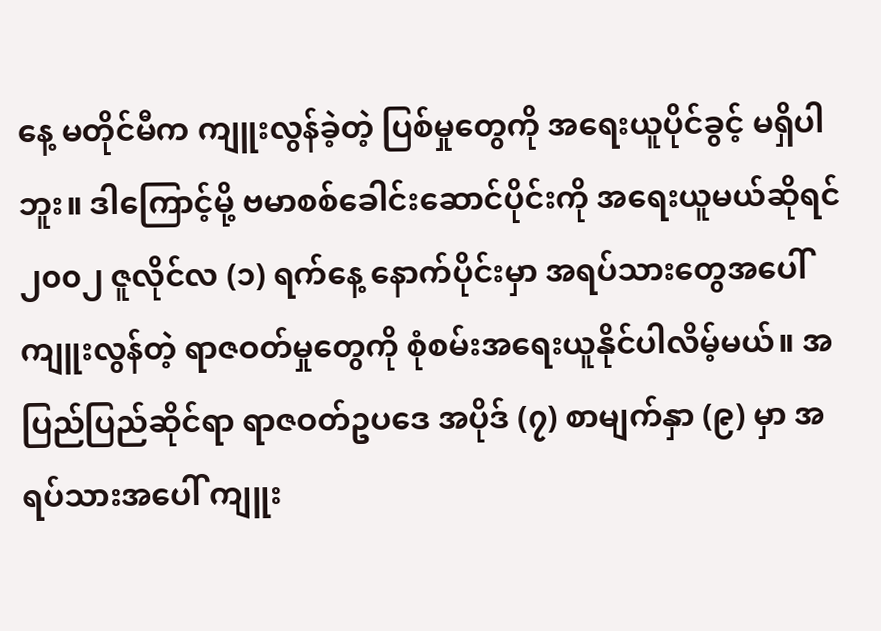နေ့ မတိုင်မီက ကျူးလွန်ခဲ့တဲ့ ပြစ်မှုတွေကို အရေးယူပိုင်ခွင့် မရှိပါဘူး။ ဒါကြောင့်မို့ ဗမာစစ်ခေါင်းဆောင်ပိုင်းကို အရေးယူမယ်ဆိုရင် ၂၀၀၂ ဇူလိုင်လ (၁) ရက်နေ့ နောက်ပိုင်းမှာ အရပ်သားတွေအပေါ် ကျူးလွန်တဲ့ ရာဇဝတ်မှုတွေကို စုံစမ်းအရေးယူနိုင်ပါလိမ့်မယ်။ အပြည်ပြည်ဆိုင်ရာ ရာဇဝတ်ဥပဒေ အပိုဒ် (၇) စာမျက်နှာ (၉) မှာ အရပ်သားအပေါ် ကျူး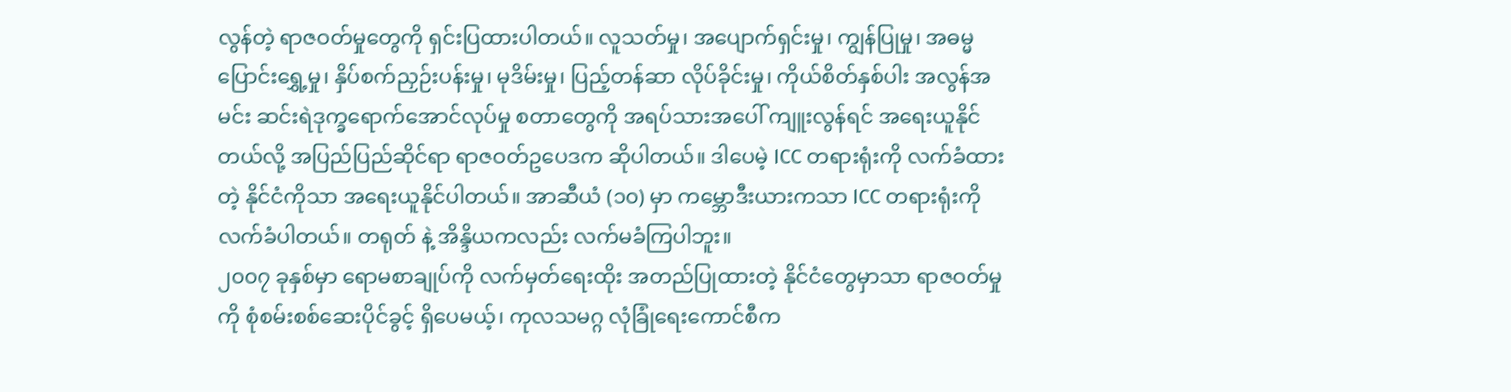လွန်တဲ့ ရာဇဝတ်မှုတွေကို ရှင်းပြထားပါတယ်။ လူသတ်မှု၊ အပျောက်ရှင်းမှု၊ ကျွန်ပြုမှု၊ အဓမ္မပြောင်းရွှေ့မှု၊ နှိပ်စက်ညှဉ်းပန်းမှု၊ မုဒိမ်းမှု၊ ပြည့်တန်ဆာ လိုပ်ခိုင်းမှု၊ ကိုယ်စိတ်နှစ်ပါး အလွန်အမင်း ဆင်းရဲဒုက္ခရောက်အောင်လုပ်မှု စတာတွေကို အရပ်သားအပေါ် ကျူးလွန်ရင် အရေးယူနိုင်တယ်လို့ အပြည်ပြည်ဆိုင်ရာ ရာဇဝတ်ဥပေဒက ဆိုပါတယ်။ ဒါပေမဲ့ ICC တရားရုံးကို လက်ခံထားတဲ့ နိုင်ငံကိုသာ အရေးယူနိုင်ပါတယ်။ အာဆီယံ (၁၀) မှာ ကမ္ဘောဒီးယားကသာ ICC တရားရုံးကို လက်ခံပါတယ်။ တရုတ် နဲ့ အိန္ဒိယကလည်း လက်မခံကြပါဘူး။
၂၀၀၇ ခုနှစ်မှာ ရောမစာချုပ်ကို လက်မှတ်ရေးထိုး အတည်ပြုထားတဲ့ နိုင်ငံတွေမှာသာ ရာဇဝတ်မှုကို စုံစမ်းစစ်ဆေးပိုင်ခွင့် ရှိပေမယ့်၊ ကုလသမဂ္ဂ လုံခြုံရေးကောင်စီက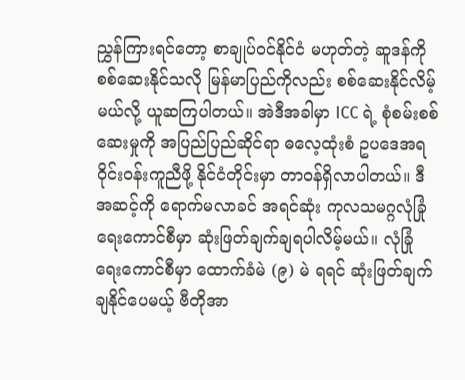ညွှန်ကြားရင်တော့ စာချုပ်ဝင်နိုင်ငံ မဟုတ်တဲ့ ဆူဒန်ကို စစ်ဆေးနိုင်သလို မြန်မာပြည်ကိုလည်း စစ်ဆေးနိုင်လိမ့်မယ်လို့ ယူဆကြပါတယ်။ အဲဒီအခါမှာ ICC ရဲ့ စုံစမ်းစစ်ဆေးမှုကို အပြည်ပြည်ဆိုင်ရာ ဓလေ့ထုံးစံ ဥပဒေအရ ဝိုင်းဝန်းကူညီဖို့ နိုင်ငံတိုင်းမှာ တာဝန်ရှိလာပါတယ်။ ဒီအဆင့်ကို ရောက်မလာခင် အရင်ဆုံး ကုလသမဂ္ဂလုံခြုံရေးကောင်စီမှာ ဆုံးဖြတ်ချက်ချရပါလိမ့်မယ်။ လုံခြုံရေးကောင်စီမှာ ထောက်ခံမဲ (၉) မဲ ရရင် ဆုံးဖြတ်ချက် ချနိုင်ပေမယ့် ဗီတိုအာ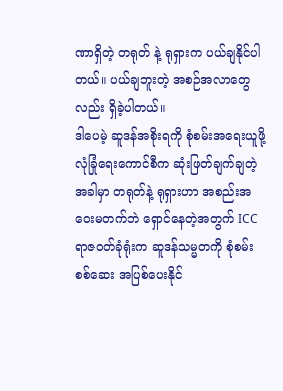ဏာရှိတဲ့ တရုတ် နဲ့ ရုရှားက ပယ်ချနိုင်ပါတယ်။ ပယ်ချဘူးတဲ့ အစဉ်အလာတွေလည်း ရှိခဲ့ပါတယ်။
ဒါပေမဲ့ ဆူဒန်အစိုးရကို စုံစမ်းအရေးယူဖို့ လုံခြုံရေးကောင်စီက ဆုံးဖြတ်ချက်ချတဲ့အခါမှာ တရုတ်နဲ့ ရုရှားဟာ အစည်းအဝေးမတက်ဘဲ ရှောင်နေတဲ့အတွက် ICC ရာဇဝတ်ခုံရုံးက ဆူဒန်သမ္မတကို စုံစမ်းစစ်ဆေး အပြစ်ပေးနိုင်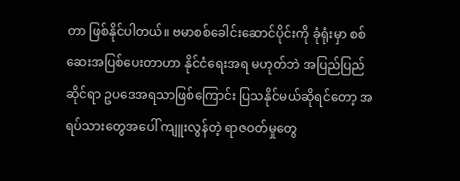တာ ဖြစ်နိုင်ပါတယ်။ ဗမာစစ်ခေါင်းဆောင်ပိုင်းကို ခုံရုံးမှာ စစ်ဆေးအပြစ်ပေးတာဟာ နိုင်ငံရေးအရ မဟုတ်ဘဲ အပြည်ပြည်ဆိုင်ရာ ဥပဒေအရသာဖြစ်ကြောင်း ပြသနိုင်မယ်ဆိုရင်တော့ အရပ်သားတွေအပေါ် ကျူးလွန်တဲ့ ရာဇဝတ်မှုတွေ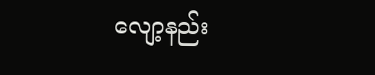လျော့နည်း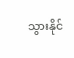သွားနိုင်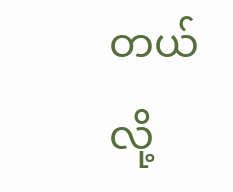တယ်လို့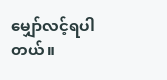မျှော်လင့်ရပါတယ်။